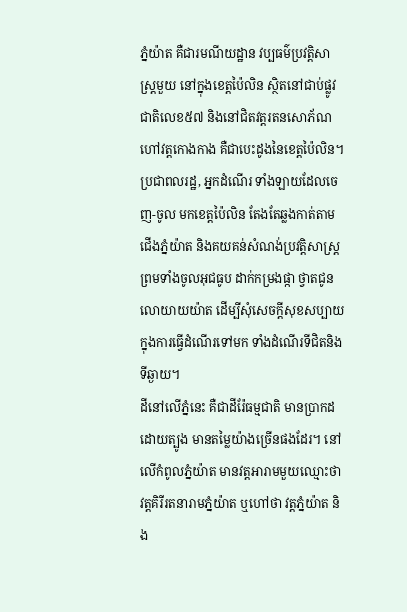ភ្នំយ៉ាត គឺជារមណីយដ្ឋាន វប្បធម៌ប្រវត្តិសាស្រ្តមួយ នៅក្នុងខេត្តប៉ៃលិន ស្ថិតនៅជាប់ផ្លូវជាតិលេខ៥៧ និងនៅជិតវត្តរតនសោភ័ណ ហៅវត្តកោងកាង គឺជាបេះដូងនៃខេត្តប៉ៃលិន។ ប្រជាពលរដ្ឋ, អ្នកដំណើរ ទាំងឡាយដែលចេញ-ចូល មកខេត្តប៉ៃលិន តែងតែឆ្លងកាត់តាមជើងភ្នំយ៉ាត និងគយគន់សំណង់ប្រវត្តិសាស្រ្ត ព្រមទាំងចូលអុជធូប ដាក់កម្រងផ្កា ថ្វាតជូនលោយាយយ៉ាត ដើម្បីសុំសេចក្តីសុខសប្បាយ ក្នុងការធ្វើដំណើរទៅមក ទាំងដំណើរទីជិតនិងទីឆ្ងាយ។
ដីនៅលើភ្នំនេះ គឺជាដីរ៉ែធម្មជាតិ មានប្រាកដដោយត្បូង មានតម្លៃយ៉ាងច្រើនផងដែរ។ នៅលើកំពូលភ្នំយ៉ាត មានវត្តអារាមមួយឈ្មោះថា វត្តគិរីរតនារាមភ្នំយ៉ាត ឬហៅថា វត្តភ្នំយ៉ាត និង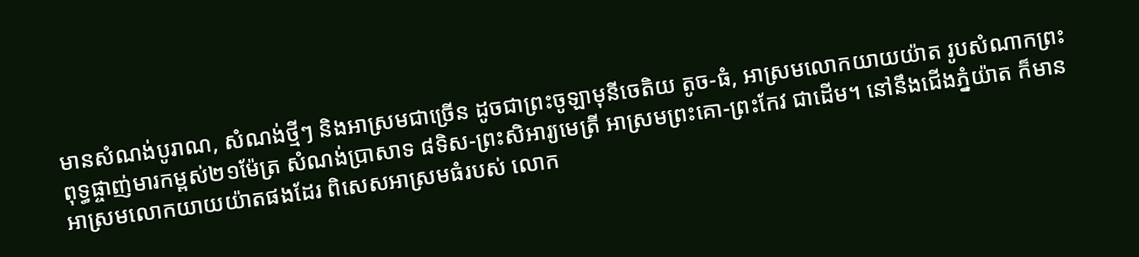មានសំណង់បូរាណ, សំណង់ថ្មីៗ និងអាស្រមជាច្រើន ដូចជាព្រះចូឡាមុនីចេតិយ តូច-ធំ, អាស្រមលោកយាយយ៉ាត រូបសំណាកព្រះពុទ្ធផ្ចាញ់មារកម្ពស់២១ម៉ែត្រ សំណង់ប្រាសាទ ៨ទិស-ព្រះសិអារ្យមេត្រី អាស្រមព្រះគោ-ព្រះកែវ ជាដើម។ នៅនឹងជើងភ្នំយ៉ាត ក៏មានអាស្រមលោកយាយយ៉ាតផងដែរ ពិសេសអាស្រមធំរបស់ លោក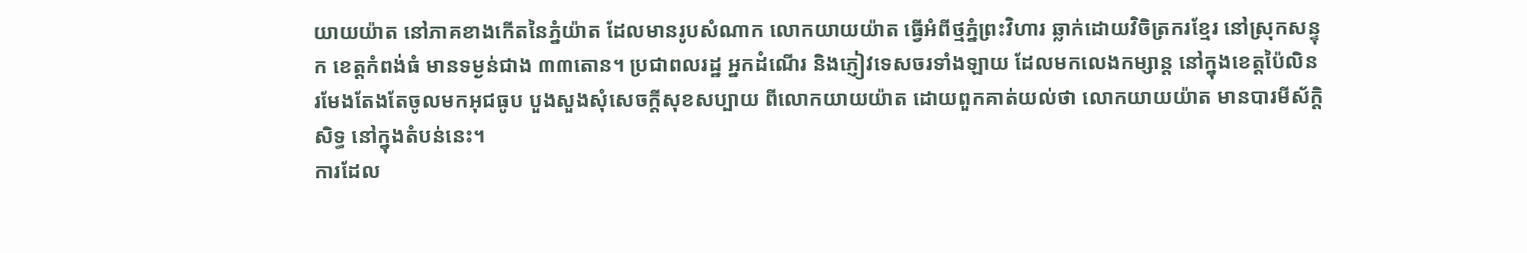យាយយ៉ាត នៅភាគខាងកើតនៃភ្នំយ៉ាត ដែលមានរូបសំណាក លោកយាយយ៉ាត ធ្វើអំពីថ្មភ្នំព្រះវិហារ ឆ្លាក់ដោយវិចិត្រករខ្មែរ នៅស្រុកសន្ទុក ខេត្តកំពង់ធំ មានទម្ងន់ជាង ៣៣តោន។ ប្រជាពលរដ្ឋ អ្នកដំណើរ និងភ្ញៀវទេសចរទាំងឡាយ ដែលមកលេងកម្សាន្ត នៅក្នុងខេត្តប៉ៃលិន រមែងតែងតែចូលមកអុជធូប បួងសួងសុំសេចក្តីសុខសប្បាយ ពីលោកយាយយ៉ាត ដោយពួកគាត់យល់ថា លោកយាយយ៉ាត មានបារមីស័ក្តិសិទ្ធ នៅក្នុងតំបន់នេះ។
ការដែល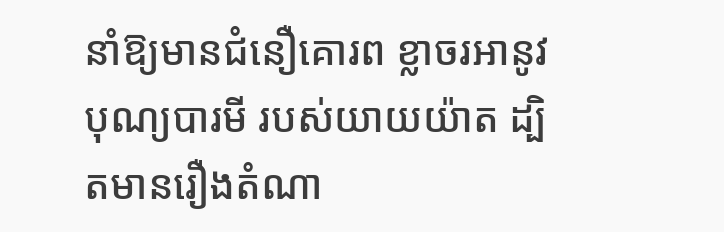នាំឱ្យមានជំនឿគោរព ខ្លាចរអានូវបុណ្យបារមី របស់យាយយ៉ាត ដ្បិតមានរឿងតំណា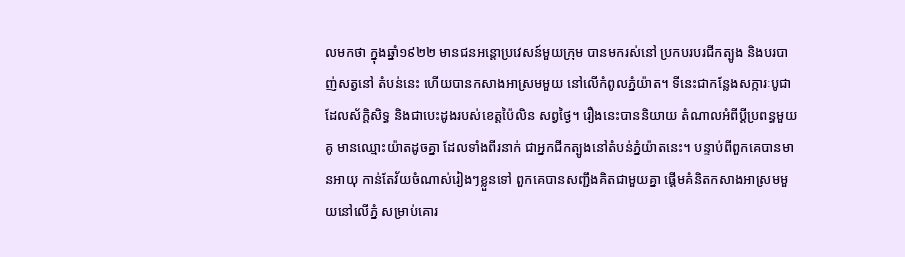លមកថា ក្នុងឆ្នាំ១៩២២ មានជនអន្តោប្រវេសន៍មួយក្រុម បានមករស់នៅ ប្រកបរបរជីកត្បូង និងបរបាញ់សត្វនៅ តំបន់នេះ ហើយបានកសាងអាស្រមមួយ នៅលើកំពូលភ្នំយ៉ាត។ ទីនេះជាកន្លែងសក្ការៈបូជា ដែលស័ក្តិសិទ្ធ និងជាបេះដូងរបស់ខេត្តប៉ៃលិន សព្វថ្ងៃ។ រឿងនេះបាននិយាយ តំណាលអំពីប្ដីប្រពន្ធមួយគូ មានឈ្មោះយ៉ាតដូចគ្នា ដែលទាំងពីរនាក់ ជាអ្នកជីកត្បូងនៅតំបន់ភ្នំយ៉ាតនេះ។ បន្ទាប់ពីពួកគេបានមានអាយុ កាន់តែវ័យចំណាស់រៀងៗខ្លួនទៅ ពួកគេបានសញ្ជឹងគិតជាមួយគ្នា ផ្តើមគំនិតកសាងអាស្រមមួយនៅលើភ្នំ សម្រាប់គោរ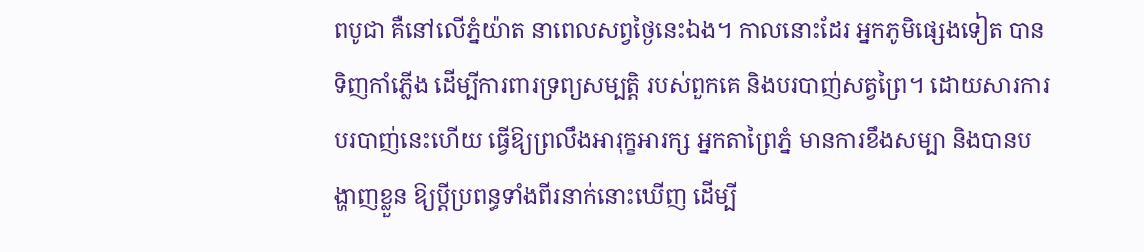ពបូជា គឺនៅលើភ្នំយ៉ាត នាពេលសព្វថ្ងៃនេះឯង។ កាលនោះដែរ អ្នកភូមិផ្សេងទៀត បានទិញកាំភ្លើង ដើម្បីការពារទ្រព្យសម្បត្តិ របស់ពួកគេ និងបរបាញ់សត្វព្រៃ។ ដោយសារការបរបាញ់នេះហើយ ធ្វើឱ្យព្រលឹងអារុក្ខអារក្ស អ្នកតាព្រៃភ្នំ មានការខឹងសម្បា និងបានបង្ហាញខ្លួន ឱ្យប្ដីប្រពន្ធទាំងពីរនាក់នោះឃើញ ដើម្បី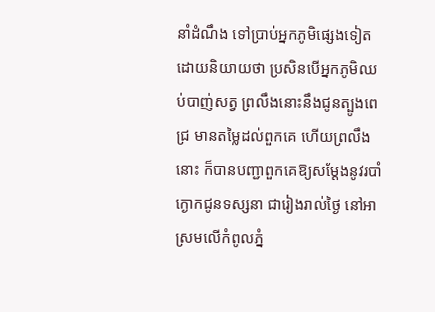នាំដំណឹង ទៅប្រាប់អ្នកភូមិផ្សេងទៀត ដោយនិយាយថា ប្រសិនបើអ្នកភូមិឈប់បាញ់សត្វ ព្រលឹងនោះនឹងជូនត្បូងពេជ្រ មានតម្លៃដល់ពួកគេ ហើយព្រលឹងនោះ ក៏បានបញ្ជាពួកគេឱ្យសម្ដែងនូវរបាំ ក្ងោកជូនទស្សនា ជារៀងរាល់ថ្ងៃ នៅអាស្រមលើកំពូលភ្នំ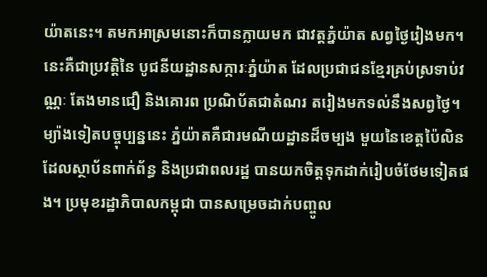យ៉ាតនេះ។ តមកអាស្រមនោះក៏បានក្លាយមក ជាវត្តភ្នំយ៉ាត សព្វថ្ងៃរៀងមក។
នេះគឺជាប្រវត្តិនៃ បូជនីយដ្ឋានសក្ការៈភ្នំយ៉ាត ដែលប្រជាជនខ្មែរគ្រប់ស្រទាប់វណ្ណៈ តែងមានជឿ និងគោរព ប្រណិប័តជាតំណរ តរៀងមកទល់នឹងសព្វថ្ងៃ។ ម្យ៉ាងទៀតបច្ចុប្បន្ននេះ ភ្នំយ៉ាតគឺជារមណីយដ្ឋានដ៏ចម្បង មួយនៃខេត្តប៉ៃលិន ដែលស្ថាប័នពាក់ព័ន្ធ និងប្រជាពលរដ្ឋ បានយកចិត្តទុកដាក់រៀបចំថែមទៀតផង។ ប្រមុខរដ្ឋាភិបាលកម្ពុជា បានសម្រេចដាក់បញ្ចូល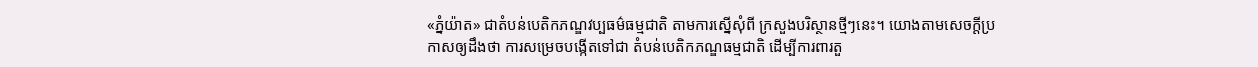«ភ្នំយ៉ាត» ជាតំបន់បេតិកភណ្ឌវប្បធម៌ធម្មជាតិ តាមការស្នើសុំពី ក្រសួងបរិស្ថានថ្មីៗនេះ។ យោងតាមសេចក្ដីប្រកាសឲ្យដឹងថា ការសម្រេចបង្កើតទៅជា តំបន់បេតិកភណ្ឌធម្មជាតិ ដើម្បីការពារតួ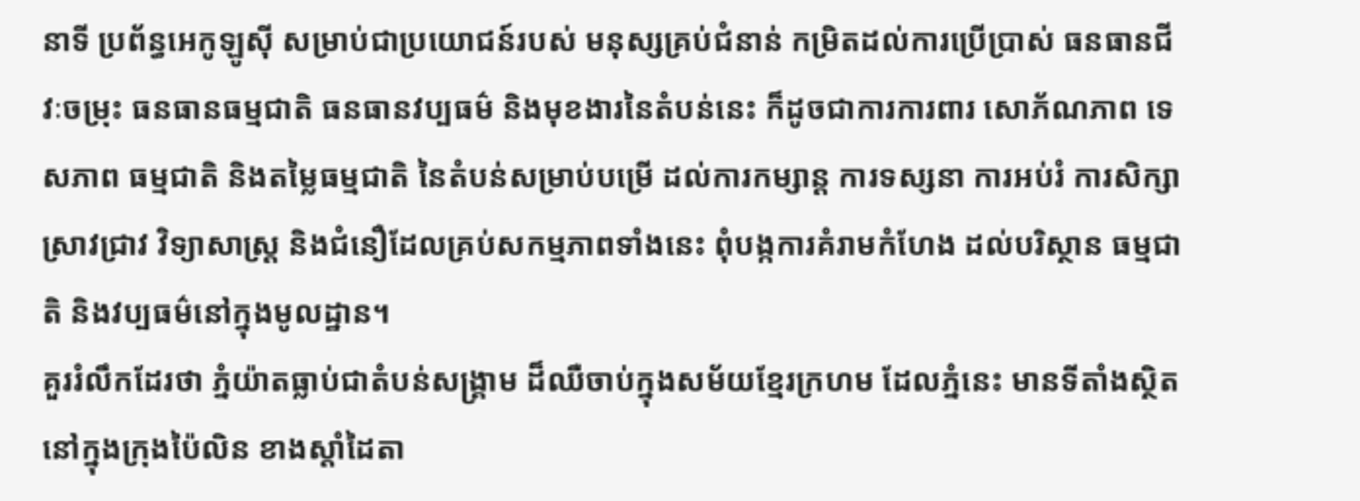នាទី ប្រព័ន្ធអេកូឡូស៊ី សម្រាប់ជាប្រយោជន៍របស់ មនុស្សគ្រប់ជំនាន់ កម្រិតដល់ការប្រើប្រាស់ ធនធានជីវៈចម្រុះ ធនធានធម្មជាតិ ធនធានវប្បធម៌ និងមុខងារនៃតំបន់នេះ ក៏ដូចជាការការពារ សោភ័ណភាព ទេសភាព ធម្មជាតិ និងតម្លៃធម្មជាតិ នៃតំបន់សម្រាប់បម្រើ ដល់ការកម្សាន្ត ការទស្សនា ការអប់រំ ការសិក្សាស្រាវជ្រាវ វិទ្យាសាស្ត្រ និងជំនឿដែលគ្រប់សកម្មភាពទាំងនេះ ពុំបង្កការគំរាមកំហែង ដល់បរិស្ថាន ធម្មជាតិ និងវប្បធម៌នៅក្នុងមូលដ្ឋាន។
គួររំលឹកដែរថា ភ្នំយ៉ាតធ្លាប់ជាតំបន់សង្គ្រាម ដ៏ឈឺចាប់ក្នុងសម័យខ្មែរក្រហម ដែលភ្នំនេះ មានទីតាំងស្ថិតនៅក្នុងក្រុងប៉ៃលិន ខាងស្តាំដៃតា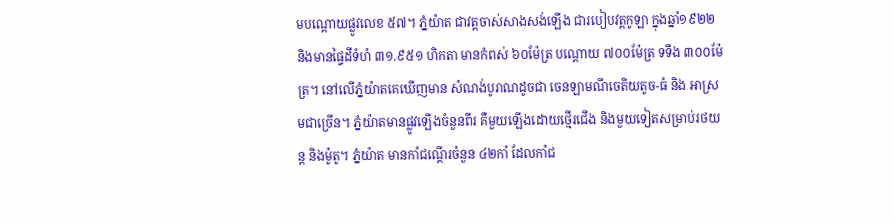មបណ្ដោយផ្លូវលេខ ៥៧។ ភ្នំយ៉ាត ជាវត្តចាស់សាងសង់ឡើង ជារបៀបវត្តកូឡា ក្នុងឆ្នាំ១៩២២ និងមានផ្ទៃដីទំហំ ៣១.៩៥១ ហិកតា មានកំពស់ ៦០ម៉ែត្រ បណ្តោយ ៧០០ម៉ែត្រ ទទឹង ៣០០ម៉ែត្រ។ នៅលើភ្នំយ៉ាតគេឃើញមាន សំណង់បូរាណដូចជា ចេនឡាមណីចេតិយតូច-ធំ និង អាស្រមជាច្រើន។ ភ្នំយ៉ាតមានផ្លូវឡើងចំនួនពីរ គឺមួយឡើងដោយថ្មើរជើង និងមួយទៀតសម្រាប់រថយន្ត និងម៉ូតូ។ ភ្នំយ៉ាត មានកាំជណ្តើរចំនួន ៤២កាំ ដែលកាំជ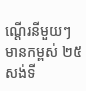ណ្តើរនីមួយៗ មានកម្ពស់ ២៥សង់ទី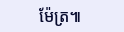ម៉ែត្រ៕